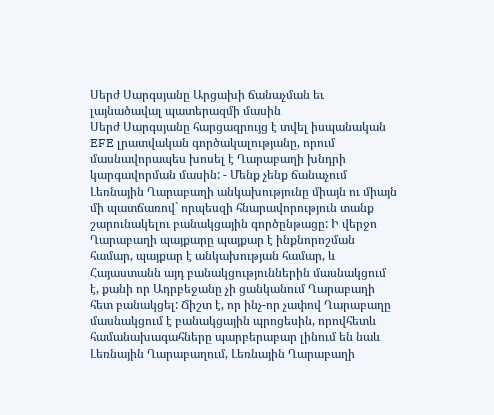Սերժ Սարգսյանը Արցախի ճանաչման եւ լայնածավալ պատերազմի մասին
Սերժ Սարգսյանը հարցազրույց է տվել իսպանական EFE լրատվական գործակալությանը, որում մասնավորապես խոսել է Ղարաբաղի խնդրի կարգավորման մասին: - Մենք չենք ճանաչում Լեռնային Ղարաբաղի անկախությունը միայն ու միայն մի պատճառով` որպեսզի հնարավորություն տանք շարունակելու բանակցային գործընթացը: Ի վերջո Ղարաբաղի պայքարը պայքար է ինքնորոշման համար, պայքար է անկախության համար, և Հայաստանն այդ բանակցություններին մասնակցում է, քանի որ Ադրբեջանը չի ցանկանում Ղարաբաղի հետ բանակցել: Ճիշտ է, որ ինչ-որ չափով Ղարաբաղը մասնակցում է բանակցային պրոցեսին, որովհետև համանախագահները պարբերաբար լինում են նաև Լեռնային Ղարաբաղում, Լեռնային Ղարաբաղի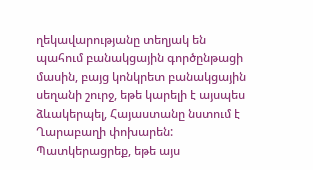ղեկավարությանը տեղյակ են պահում բանակցային գործընթացի մասին, բայց կոնկրետ բանակցային սեղանի շուրջ, եթե կարելի է այսպես ձևակերպել, Հայաստանը նստում է Ղարաբաղի փոխարեն: Պատկերացրեք, եթե այս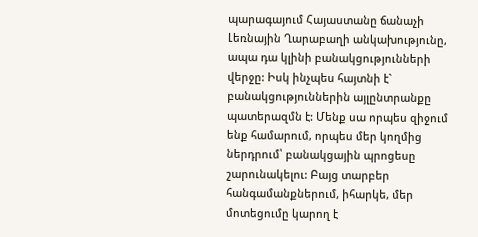պարագայում Հայաստանը ճանաչի Լեռնային Ղարաբաղի անկախությունը, ապա դա կլինի բանակցությունների վերջը: Իսկ ինչպես հայտնի է` բանակցություններին այլընտրանքը պատերազմն է: Մենք սա որպես զիջում ենք համարում, որպես մեր կողմից ներդրում՝ բանակցային պրոցեսը շարունակելու: Բայց տարբեր հանգամանքներում, իհարկե, մեր մոտեցումը կարող է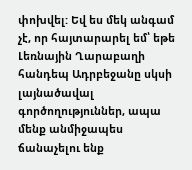փոխվել: Եվ ես մեկ անգամ չէ, որ հայտարարել եմ՝ եթե Լեռնային Ղարաբաղի հանդեպ Ադրբեջանը սկսի լայնածավալ գործողություններ, ապա մենք անմիջապես ճանաչելու ենք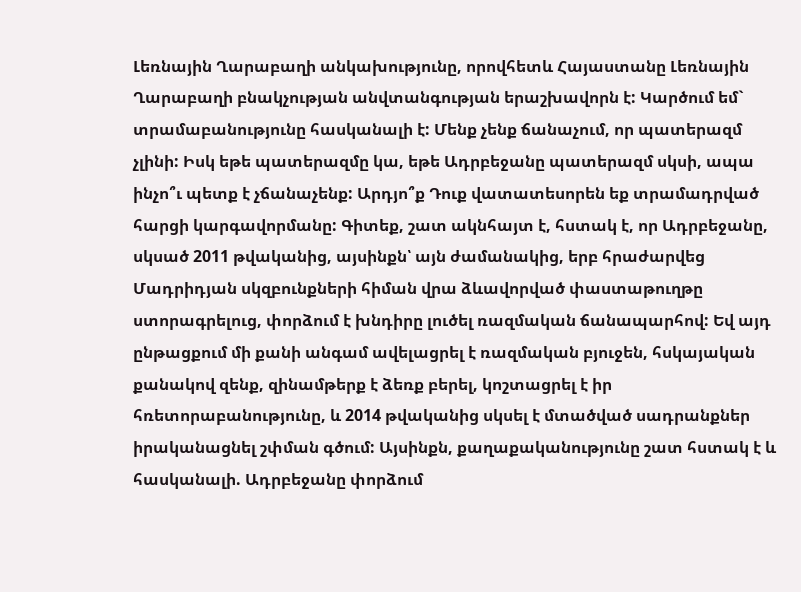Լեռնային Ղարաբաղի անկախությունը, որովհետև Հայաստանը Լեռնային Ղարաբաղի բնակչության անվտանգության երաշխավորն է: Կարծում եմ` տրամաբանությունը հասկանալի է: Մենք չենք ճանաչում, որ պատերազմ չլինի: Իսկ եթե պատերազմը կա, եթե Ադրբեջանը պատերազմ սկսի, ապա ինչո՞ւ պետք է չճանաչենք: Արդյո՞ք Դուք վատատեսորեն եք տրամադրված հարցի կարգավորմանը: Գիտեք, շատ ակնհայտ է, հստակ է, որ Ադրբեջանը, սկսած 2011 թվականից, այսինքն՝ այն ժամանակից, երբ հրաժարվեց Մադրիդյան սկզբունքների հիման վրա ձևավորված փաստաթուղթը ստորագրելուց, փորձում է խնդիրը լուծել ռազմական ճանապարհով: Եվ այդ ընթացքում մի քանի անգամ ավելացրել է ռազմական բյուջեն, հսկայական քանակով զենք, զինամթերք է ձեռք բերել, կոշտացրել է իր հռետորաբանությունը, և 2014 թվականից սկսել է մտածված սադրանքներ իրականացնել շփման գծում: Այսինքն, քաղաքականությունը շատ հստակ է և հասկանալի. Ադրբեջանը փորձում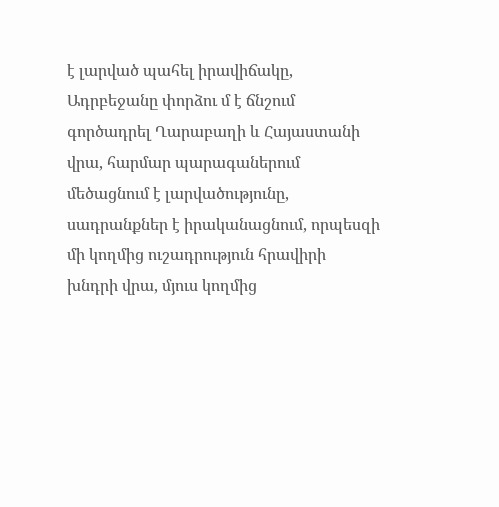է լարված պահել իրավիճակը, Ադրբեջանը փորձու մ է ճնշում գործադրել Ղարաբաղի և Հայաստանի վրա, հարմար պարագաներում մեծացնում է լարվածությունը, սադրանքներ է իրականացնում, որպեսզի մի կողմից ուշադրություն հրավիրի խնդրի վրա, մյուս կողմից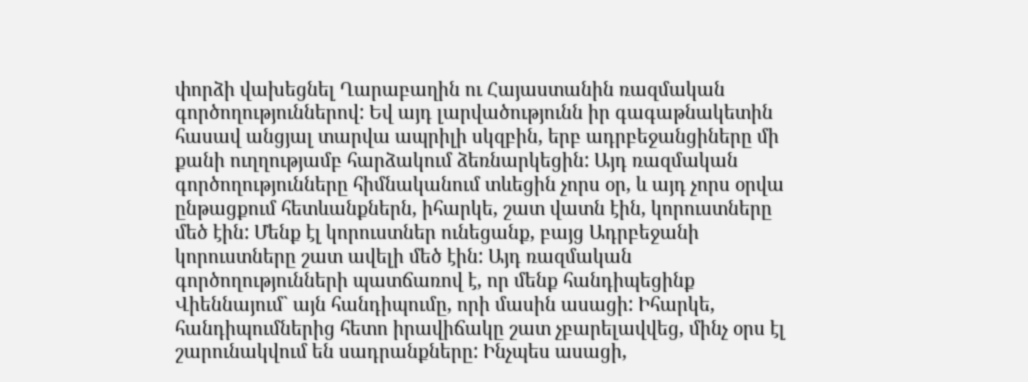փորձի վախեցնել Ղարաբաղին ու Հայաստանին ռազմական գործողություններով: Եվ այդ լարվածությունն իր գագաթնակետին հասավ անցյալ տարվա ապրիլի սկզբին, երբ ադրբեջանցիները մի քանի ուղղությամբ հարձակում ձեռնարկեցին: Այդ ռազմական գործողությունները հիմնականում տևեցին չորս օր, և այդ չորս օրվա ընթացքում հետևանքներն, իհարկե, շատ վատն էին, կորուստները մեծ էին: Մենք էլ կորուստներ ունեցանք, բայց Ադրբեջանի կորուստները շատ ավելի մեծ էին: Այդ ռազմական գործողությունների պատճառով է, որ մենք հանդիպեցինք Վիեննայում` այն հանդիպումը, որի մասին ասացի: Իհարկե, հանդիպումներից հետո իրավիճակը շատ չբարելավվեց, մինչ օրս էլ շարունակվում են սադրանքները: Ինչպես ասացի,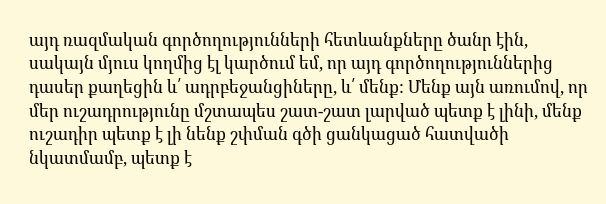այդ ռազմական գործողությունների հետևանքները ծանր էին, սակայն մյուս կողմից էլ կարծում եմ, որ այդ գործողություններից դասեր քաղեցին և՛ ադրբեջանցիները, և՛ մենք: Մենք այն առումով, որ մեր ուշադրությունը մշտապես շատ-շատ լարված պետք է լինի, մենք ուշադիր պետք է լի նենք շփման գծի ցանկացած հատվածի նկատմամբ, պետք է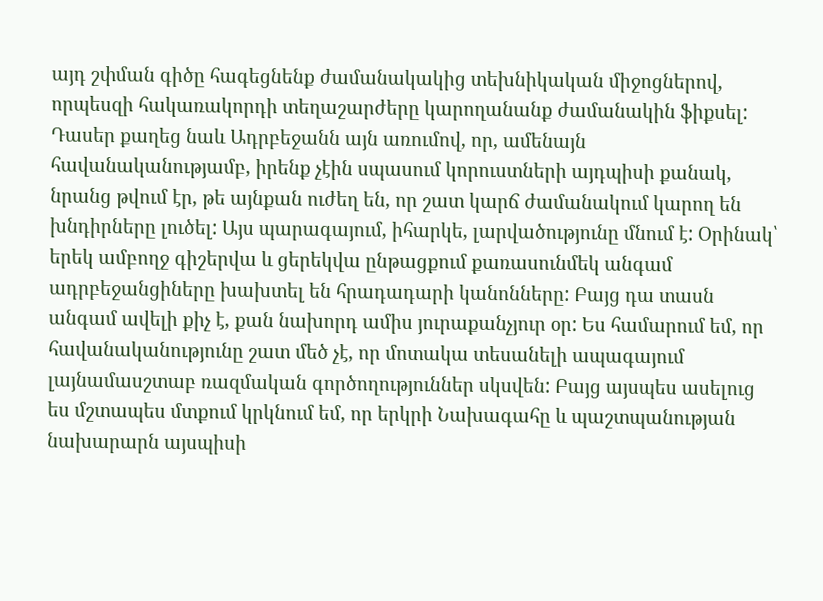այդ շփման գիծը հագեցնենք ժամանակակից տեխնիկական միջոցներով, որպեսզի հակառակորդի տեղաշարժերը կարողանանք ժամանակին ֆիքսել: Դասեր քաղեց նաև Ադրբեջանն այն առումով, որ, ամենայն հավանականությամբ, իրենք չէին սպասում կորուստների այդպիսի քանակ, նրանց թվում էր, թե այնքան ուժեղ են, որ շատ կարճ ժամանակում կարող են խնդիրները լուծել: Այս պարագայում, իհարկե, լարվածությունը մնում է: Օրինակ՝ երեկ ամբողջ գիշերվա և ցերեկվա ընթացքում քառասունմեկ անգամ ադրբեջանցիները խախտել են հրադադարի կանոնները: Բայց դա տասն անգամ ավելի քիչ է, քան նախորդ ամիս յուրաքանչյուր օր: Ես համարում եմ, որ հավանականությունը շատ մեծ չէ, որ մոտակա տեսանելի ապագայում լայնամասշտաբ ռազմական գործողություններ սկսվեն: Բայց այսպես ասելուց ես մշտապես մտքում կրկնում եմ, որ երկրի Նախագահը և պաշտպանության նախարարն այսպիսի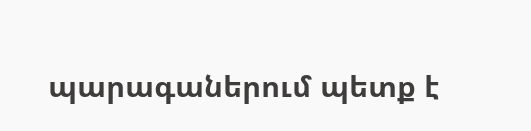պարագաներում պետք է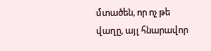մտածեն, որ ոչ թե վաղը, այլ հնարավոր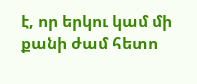է, որ երկու կամ մի քանի ժամ հետո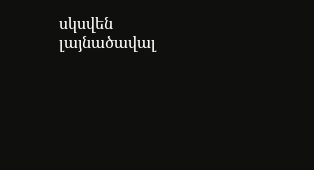սկսվեն լայնածավալ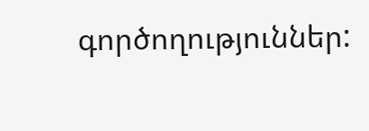գործողություններ: